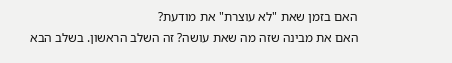האם בזמן שאת "לא עוצרת" את מודעת?
האם את מבינה שזה מה שאת עושה? זה השלב הראשון. בשלב הבא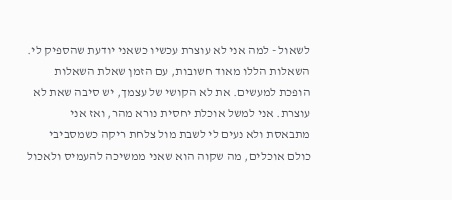לשאול - למה אני לא עוצרת עכשיו כשאני יודעת שהספיק לי. השאלות הללו מאוד חשובות, עם הזמן שאלת השאלות הופכת למעשים. את לא הקושי של עצמך, יש סיבה שאת לא עוצרת. אני למשל אוכלת יחסית נורא מהר, ואז אני מתבאסת ולא נעים לי לשבת מול צלחת ריקה כשמסביבי כולם אוכלים, מה שקוה הוא שאני ממשיכה להעמיס ולאכול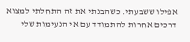אפילו ששבעתי. כשהבנתי את זה התחלתי למצוא דרכים אחרות להתמודד עם אי הנעימות שלי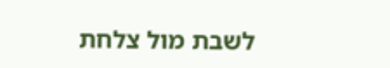לשבת מול צלחת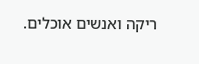ריקה ואנשים אוכלים.